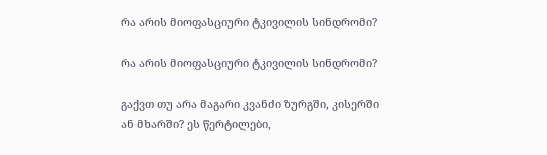რა არის მიოფასციური ტკივილის სინდრომი?

რა არის მიოფასციური ტკივილის სინდრომი?

გაქვთ თუ არა მაგარი კვანძი ზურგში, კისერში ან მხარში? ეს წერტილები,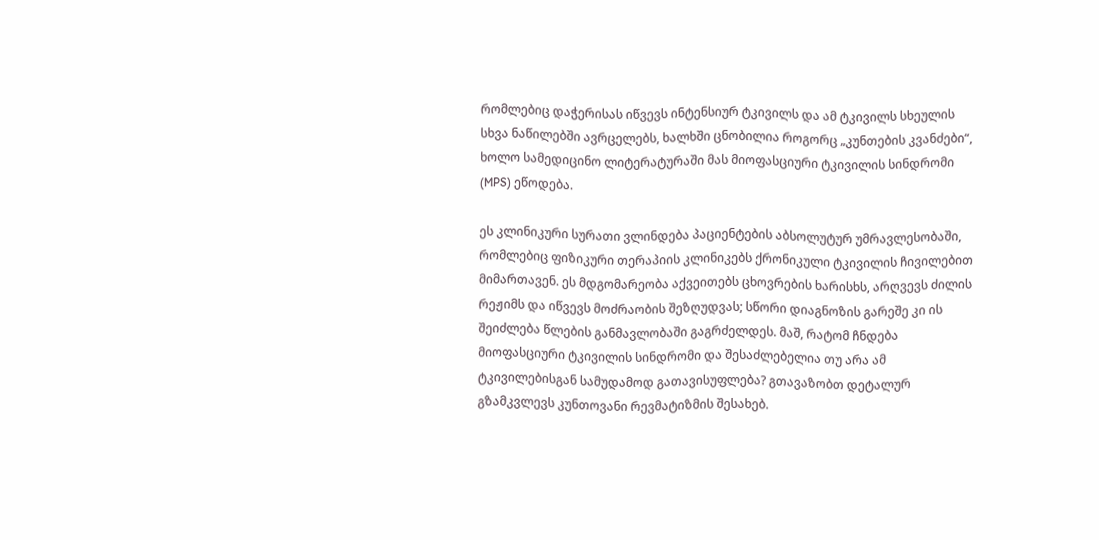რომლებიც დაჭერისას იწვევს ინტენსიურ ტკივილს და ამ ტკივილს სხეულის სხვა ნაწილებში ავრცელებს, ხალხში ცნობილია როგორც „კუნთების კვანძები“, ხოლო სამედიცინო ლიტერატურაში მას მიოფასციური ტკივილის სინდრომი (MPS) ეწოდება.

ეს კლინიკური სურათი ვლინდება პაციენტების აბსოლუტურ უმრავლესობაში, რომლებიც ფიზიკური თერაპიის კლინიკებს ქრონიკული ტკივილის ჩივილებით მიმართავენ. ეს მდგომარეობა აქვეითებს ცხოვრების ხარისხს, არღვევს ძილის რეჟიმს და იწვევს მოძრაობის შეზღუდვას; სწორი დიაგნოზის გარეშე კი ის შეიძლება წლების განმავლობაში გაგრძელდეს. მაშ, რატომ ჩნდება მიოფასციური ტკივილის სინდრომი და შესაძლებელია თუ არა ამ ტკივილებისგან სამუდამოდ გათავისუფლება? გთავაზობთ დეტალურ გზამკვლევს კუნთოვანი რევმატიზმის შესახებ.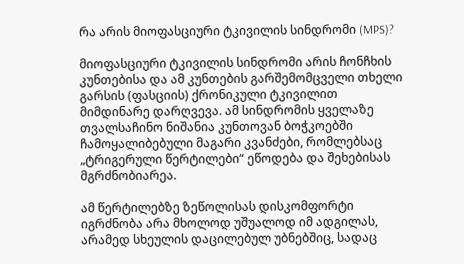რა არის მიოფასციური ტკივილის სინდრომი (MPS)?

მიოფასციური ტკივილის სინდრომი არის ჩონჩხის კუნთებისა და ამ კუნთების გარშემომცველი თხელი გარსის (ფასციის) ქრონიკული ტკივილით მიმდინარე დარღვევა. ამ სინდრომის ყველაზე თვალსაჩინო ნიშანია კუნთოვან ბოჭკოებში ჩამოყალიბებული მაგარი კვანძები, რომლებსაც „ტრიგერული წერტილები“ ეწოდება და შეხებისას მგრძნობიარეა.

ამ წერტილებზე ზეწოლისას დისკომფორტი იგრძნობა არა მხოლოდ უშუალოდ იმ ადგილას, არამედ სხეულის დაცილებულ უბნებშიც, სადაც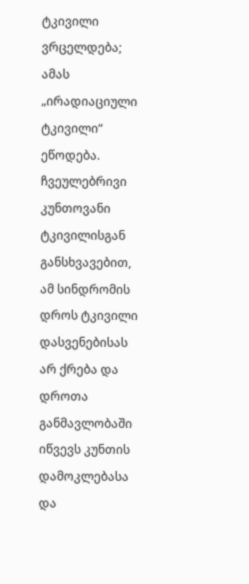ტკივილი ვრცელდება; ამას „ირადიაციული ტკივილი“ ეწოდება. ჩვეულებრივი კუნთოვანი ტკივილისგან განსხვავებით, ამ სინდრომის დროს ტკივილი დასვენებისას არ ქრება და დროთა განმავლობაში იწვევს კუნთის დამოკლებასა და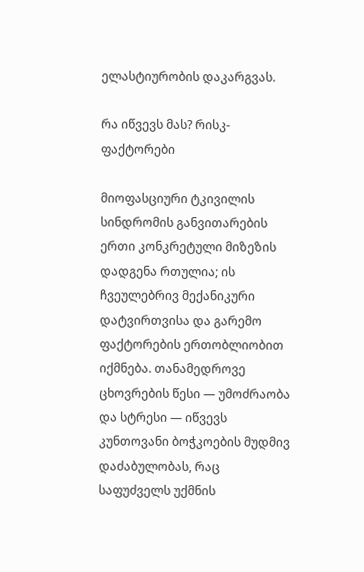ელასტიურობის დაკარგვას.

რა იწვევს მას? რისკ-ფაქტორები

მიოფასციური ტკივილის სინდრომის განვითარების ერთი კონკრეტული მიზეზის დადგენა რთულია; ის ჩვეულებრივ მექანიკური დატვირთვისა და გარემო ფაქტორების ერთობლიობით იქმნება. თანამედროვე ცხოვრების წესი — უმოძრაობა და სტრესი — იწვევს კუნთოვანი ბოჭკოების მუდმივ დაძაბულობას, რაც საფუძველს უქმნის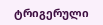ტრიგერული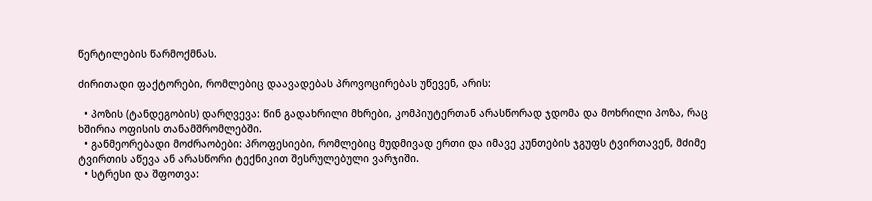წერტილების წარმოქმნას.

ძირითადი ფაქტორები, რომლებიც დაავადებას პროვოცირებას უწევენ, არის:

  • პოზის (ტანდეგობის) დარღვევა: წინ გადახრილი მხრები, კომპიუტერთან არასწორად ჯდომა და მოხრილი პოზა, რაც ხშირია ოფისის თანამშრომლებში.
  • განმეორებადი მოძრაობები: პროფესიები, რომლებიც მუდმივად ერთი და იმავე კუნთების ჯგუფს ტვირთავენ, მძიმე ტვირთის აწევა ან არასწორი ტექნიკით შესრულებული ვარჯიში.
  • სტრესი და შფოთვა: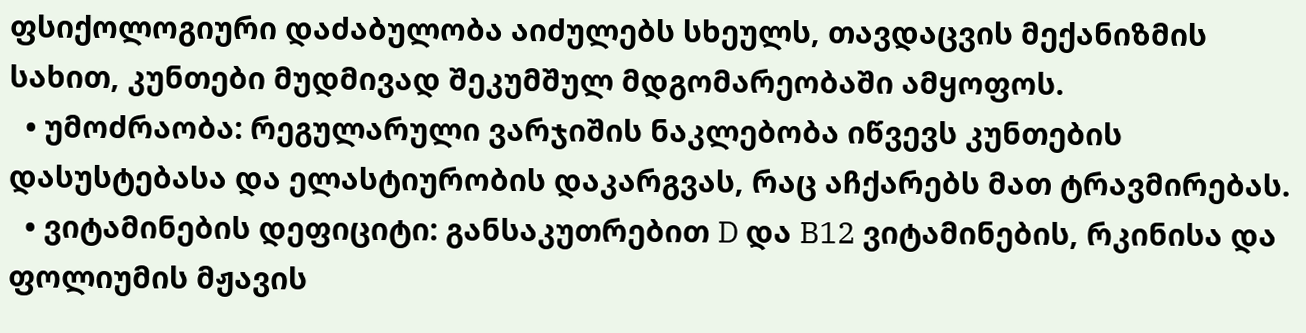ფსიქოლოგიური დაძაბულობა აიძულებს სხეულს, თავდაცვის მექანიზმის სახით, კუნთები მუდმივად შეკუმშულ მდგომარეობაში ამყოფოს.
  • უმოძრაობა: რეგულარული ვარჯიშის ნაკლებობა იწვევს კუნთების დასუსტებასა და ელასტიურობის დაკარგვას, რაც აჩქარებს მათ ტრავმირებას.
  • ვიტამინების დეფიციტი: განსაკუთრებით D და B12 ვიტამინების, რკინისა და ფოლიუმის მჟავის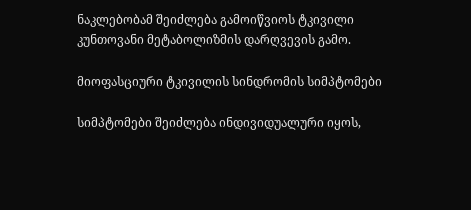ნაკლებობამ შეიძლება გამოიწვიოს ტკივილი კუნთოვანი მეტაბოლიზმის დარღვევის გამო.

მიოფასციური ტკივილის სინდრომის სიმპტომები

სიმპტომები შეიძლება ინდივიდუალური იყოს,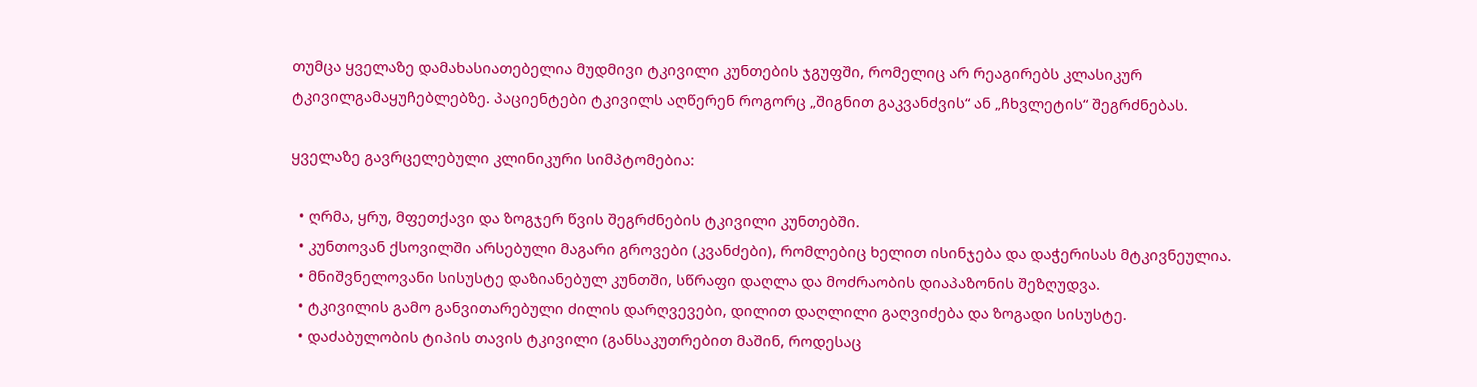თუმცა ყველაზე დამახასიათებელია მუდმივი ტკივილი კუნთების ჯგუფში, რომელიც არ რეაგირებს კლასიკურ ტკივილგამაყუჩებლებზე. პაციენტები ტკივილს აღწერენ როგორც „შიგნით გაკვანძვის“ ან „ჩხვლეტის“ შეგრძნებას.

ყველაზე გავრცელებული კლინიკური სიმპტომებია:

  • ღრმა, ყრუ, მფეთქავი და ზოგჯერ წვის შეგრძნების ტკივილი კუნთებში.
  • კუნთოვან ქსოვილში არსებული მაგარი გროვები (კვანძები), რომლებიც ხელით ისინჯება და დაჭერისას მტკივნეულია.
  • მნიშვნელოვანი სისუსტე დაზიანებულ კუნთში, სწრაფი დაღლა და მოძრაობის დიაპაზონის შეზღუდვა.
  • ტკივილის გამო განვითარებული ძილის დარღვევები, დილით დაღლილი გაღვიძება და ზოგადი სისუსტე.
  • დაძაბულობის ტიპის თავის ტკივილი (განსაკუთრებით მაშინ, როდესაც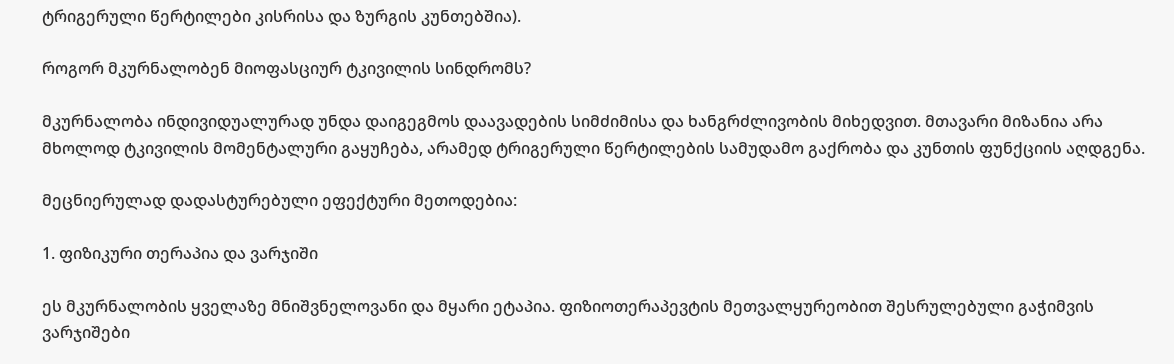ტრიგერული წერტილები კისრისა და ზურგის კუნთებშია).

როგორ მკურნალობენ მიოფასციურ ტკივილის სინდრომს?

მკურნალობა ინდივიდუალურად უნდა დაიგეგმოს დაავადების სიმძიმისა და ხანგრძლივობის მიხედვით. მთავარი მიზანია არა მხოლოდ ტკივილის მომენტალური გაყუჩება, არამედ ტრიგერული წერტილების სამუდამო გაქრობა და კუნთის ფუნქციის აღდგენა.

მეცნიერულად დადასტურებული ეფექტური მეთოდებია:

1. ფიზიკური თერაპია და ვარჯიში

ეს მკურნალობის ყველაზე მნიშვნელოვანი და მყარი ეტაპია. ფიზიოთერაპევტის მეთვალყურეობით შესრულებული გაჭიმვის ვარჯიშები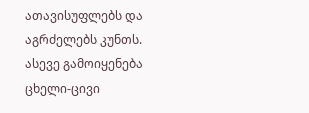ათავისუფლებს და აგრძელებს კუნთს. ასევე გამოიყენება ცხელი-ცივი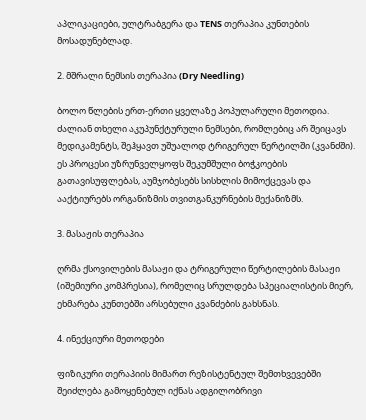აპლიკაციები, ულტრაბგერა და TENS თერაპია კუნთების მოსადუნებლად.

2. მშრალი ნემსის თერაპია (Dry Needling)

ბოლო წლების ერთ-ერთი ყველაზე პოპულარული მეთოდია. ძალიან თხელი აკუპუნქტურული ნემსები, რომლებიც არ შეიცავს მედიკამენტს, შეჰყავთ უშუალოდ ტრიგერულ წერტილში (კვანძში). ეს პროცესი უზრუნველყოფს შეკუმშული ბოჭკოების გათავისუფლებას, აუმჯობესებს სისხლის მიმოქცევას და ააქტიურებს ორგანიზმის თვითგანკურნების მექანიზმს.

3. მასაჟის თერაპია

ღრმა ქსოვილების მასაჟი და ტრიგერული წერტილების მასაჟი (იშემიური კომპრესია), რომელიც სრულდება სპეციალისტის მიერ, ეხმარება კუნთებში არსებული კვანძების გახსნას.

4. ინექციური მეთოდები

ფიზიკური თერაპიის მიმართ რეზისტენტულ შემთხვევებში შეიძლება გამოყენებულ იქნას ადგილობრივი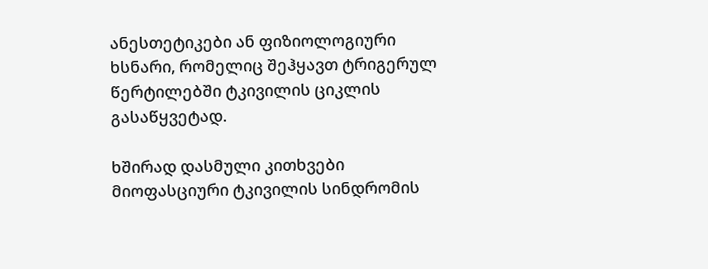ანესთეტიკები ან ფიზიოლოგიური ხსნარი, რომელიც შეჰყავთ ტრიგერულ წერტილებში ტკივილის ციკლის გასაწყვეტად.

ხშირად დასმული კითხვები მიოფასციური ტკივილის სინდრომის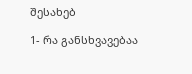შესახებ

1- რა განსხვავებაა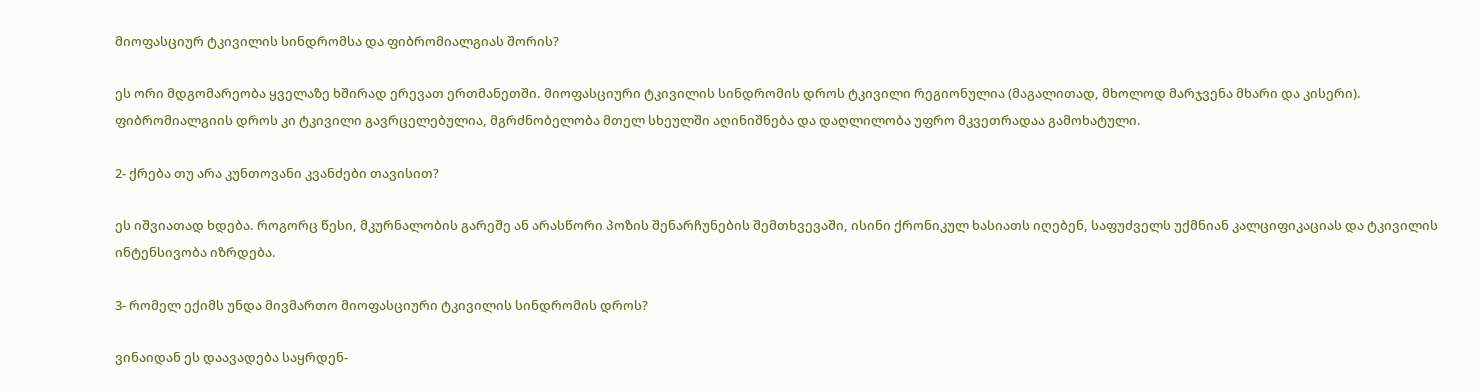მიოფასციურ ტკივილის სინდრომსა და ფიბრომიალგიას შორის?

ეს ორი მდგომარეობა ყველაზე ხშირად ერევათ ერთმანეთში. მიოფასციური ტკივილის სინდრომის დროს ტკივილი რეგიონულია (მაგალითად, მხოლოდ მარჯვენა მხარი და კისერი). ფიბრომიალგიის დროს კი ტკივილი გავრცელებულია, მგრძნობელობა მთელ სხეულში აღინიშნება და დაღლილობა უფრო მკვეთრადაა გამოხატული.

2- ქრება თუ არა კუნთოვანი კვანძები თავისით?

ეს იშვიათად ხდება. როგორც წესი, მკურნალობის გარეშე ან არასწორი პოზის შენარჩუნების შემთხვევაში, ისინი ქრონიკულ ხასიათს იღებენ, საფუძველს უქმნიან კალციფიკაციას და ტკივილის ინტენსივობა იზრდება.

3- რომელ ექიმს უნდა მივმართო მიოფასციური ტკივილის სინდრომის დროს?

ვინაიდან ეს დაავადება საყრდენ-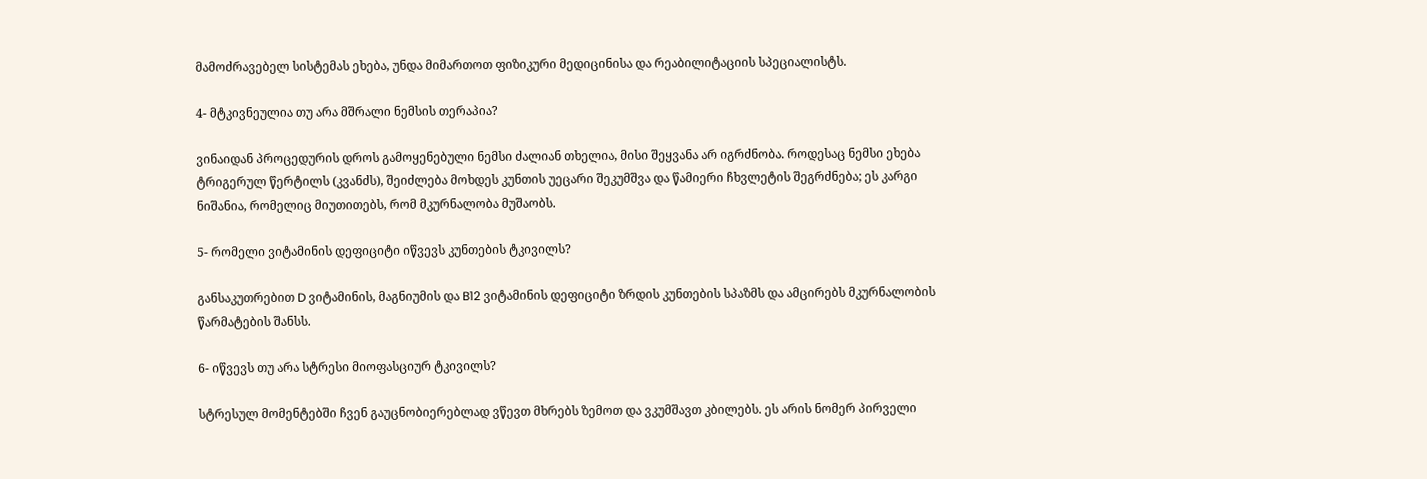მამოძრავებელ სისტემას ეხება, უნდა მიმართოთ ფიზიკური მედიცინისა და რეაბილიტაციის სპეციალისტს.

4- მტკივნეულია თუ არა მშრალი ნემსის თერაპია?

ვინაიდან პროცედურის დროს გამოყენებული ნემსი ძალიან თხელია, მისი შეყვანა არ იგრძნობა. როდესაც ნემსი ეხება ტრიგერულ წერტილს (კვანძს), შეიძლება მოხდეს კუნთის უეცარი შეკუმშვა და წამიერი ჩხვლეტის შეგრძნება; ეს კარგი ნიშანია, რომელიც მიუთითებს, რომ მკურნალობა მუშაობს.

5- რომელი ვიტამინის დეფიციტი იწვევს კუნთების ტკივილს?

განსაკუთრებით D ვიტამინის, მაგნიუმის და B12 ვიტამინის დეფიციტი ზრდის კუნთების სპაზმს და ამცირებს მკურნალობის წარმატების შანსს.

6- იწვევს თუ არა სტრესი მიოფასციურ ტკივილს?

სტრესულ მომენტებში ჩვენ გაუცნობიერებლად ვწევთ მხრებს ზემოთ და ვკუმშავთ კბილებს. ეს არის ნომერ პირველი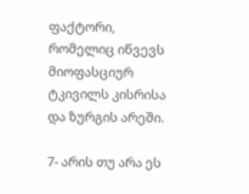ფაქტორი, რომელიც იწვევს მიოფასციურ ტკივილს კისრისა და ზურგის არეში.

7- არის თუ არა ეს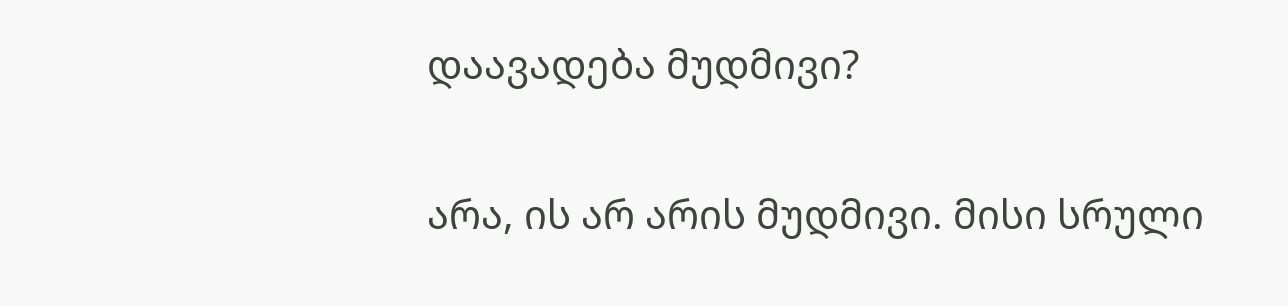დაავადება მუდმივი?

არა, ის არ არის მუდმივი. მისი სრული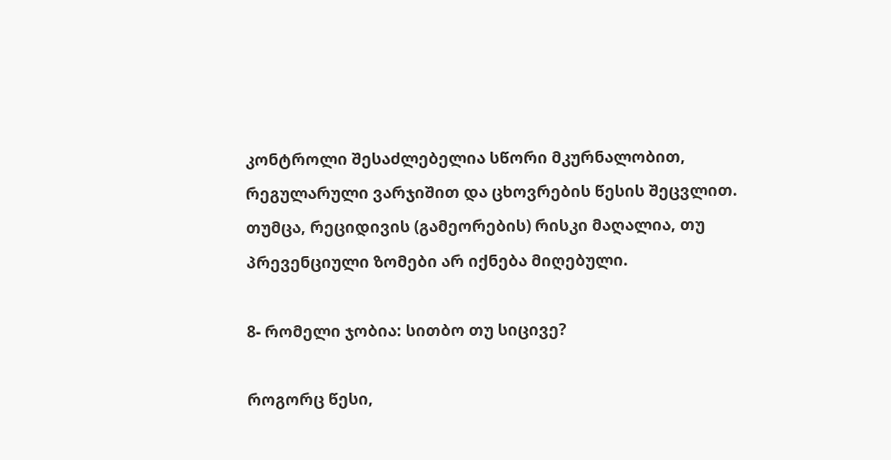კონტროლი შესაძლებელია სწორი მკურნალობით, რეგულარული ვარჯიშით და ცხოვრების წესის შეცვლით. თუმცა, რეციდივის (გამეორების) რისკი მაღალია, თუ პრევენციული ზომები არ იქნება მიღებული.

8- რომელი ჯობია: სითბო თუ სიცივე?

როგორც წესი,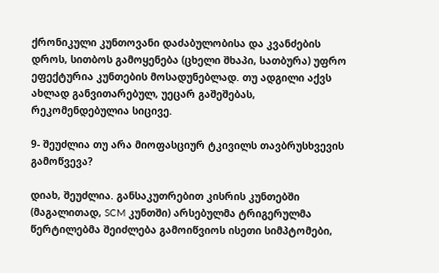ქრონიკული კუნთოვანი დაძაბულობისა და კვანძების დროს, სითბოს გამოყენება (ცხელი შხაპი, სათბურა) უფრო ეფექტურია კუნთების მოსადუნებლად. თუ ადგილი აქვს ახლად განვითარებულ, უეცარ გაშეშებას, რეკომენდებულია სიცივე.

9- შეუძლია თუ არა მიოფასციურ ტკივილს თავბრუსხვევის გამოწვევა?

დიახ, შეუძლია. განსაკუთრებით კისრის კუნთებში (მაგალითად, SCM კუნთში) არსებულმა ტრიგერულმა წერტილებმა შეიძლება გამოიწვიოს ისეთი სიმპტომები,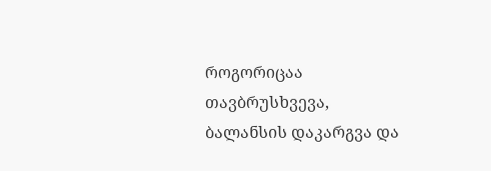როგორიცაა თავბრუსხვევა, ბალანსის დაკარგვა და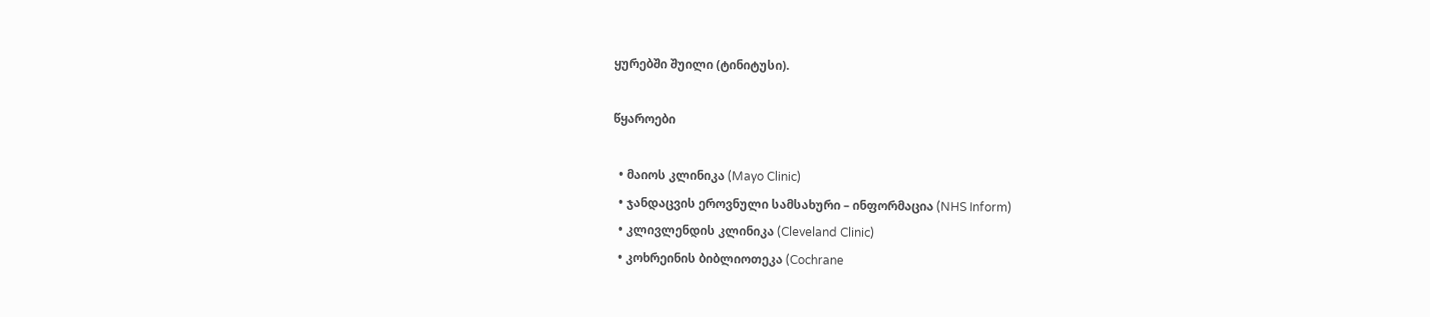ყურებში შუილი (ტინიტუსი).

წყაროები

  • მაიოს კლინიკა (Mayo Clinic)
  • ჯანდაცვის ეროვნული სამსახური – ინფორმაცია (NHS Inform)
  • კლივლენდის კლინიკა (Cleveland Clinic)
  • კოხრეინის ბიბლიოთეკა (Cochrane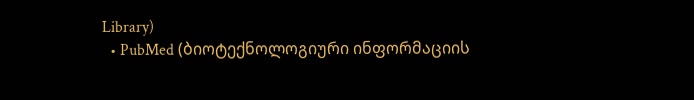Library)
  • PubMed (ბიოტექნოლოგიური ინფორმაციის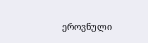ეროვნული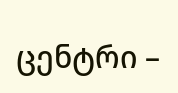ცენტრი –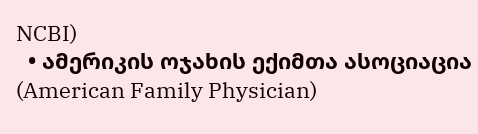NCBI)
  • ამერიკის ოჯახის ექიმთა ასოციაცია (American Family Physician)